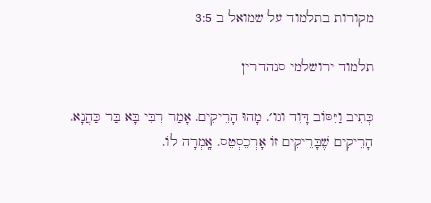מקורות בתלמוד על שמואל ב 3:5

תלמוד ירושלמי סנהדרין

כְּתִיב וַיִּסּוֹב דָּוִד וגו׳. מָהוּ הָרֵיקִים. אָמַר רִבִּי בָּא בַּר כַּהֲנָא. הָרֵיקִים שֶׁבָּרֵיקִים זוֹ אָרְכֵסְטֵס. אָֽמְרָה לוֹ.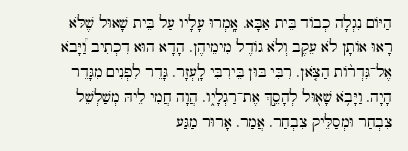הַיּוֹם נִגְלָה כְבוֹד בֵּית אַבָּא. אָֽמְרוּ עָלָיו עַל בֵּית שָׁאוּל שֶׁלֹּא רָאוּ אוֹתָן לֹא עֵקֶב וְלֹא גוֹדֶל מִימֵיהֶן. הָדָא הוּא דִכְתִיב וַ֠יָּבֹא אֶל־גִּדְר֨וֹת הַצֹּ֤אן. רִבִּי בּוּן בֵּירִבִּי לָֽעְזָר. גָּדֵר לִפְנִים מִגָּדֵר הָיָה. וַיָּבֹ֥א שָׁא֖וּל לְהָסֵ֣ךְ אֶת־רַגְלָי֑ו. הֲוָה חֲמִי לֵיהּ מְשַׁלְשֵׁל צִבְחַר וּמְסַלֵּיק צִבְחַר. אֲמַר. אָרוּר מַגַּע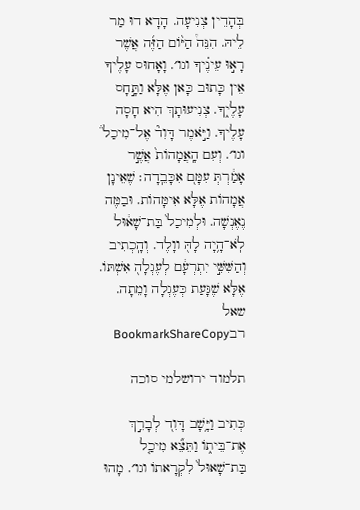בְּהָדֵין צְנִיעָה. הָדָא דוּ מַר לֵיהּ. הִנֵּה֩ הַיּ֨וֹם הַזֶּ֜ה אֲשֶׁר רָא֣וּ עֵינֶ֗יךָ וגו׳. וָאָחוּס עָלֶיךָ אֵין כָּתוּב כָּאן אֶלָּא וַתָּ֣חָס עָלֶי֑ךָ. צְנִיעוּתָךְ הִיא חָסָה עָלֶיךָ. וַיֹּ֣אמֶר דָּוִד֘ אֶל־מִיכַל֒ וגו׳. וְעִם הָֽאֲמָהוֹת֙ אֲשֶׁ֣ר אָמַ֔רְתְּ עִמָּם֭ אִכָּבֵֽדָה׃ שֶׁאֵינָן אֲמָהוֹת אֶלָּא אִימָּהוֹת. וּבַמֶּה נֶאֶנְשָׁה. וּלְמִיכַל֙ בַּת־שָׁא֔וּל לֹֽא־הָ֥יָה לָהּ֖ ווָלֶד. וְהָֽכְתִיב וְהַשִּׁשִּׁ֣י יִתְרְעָ֔ם לְעֶגְלָה֖ אִשְׁתּוֹ. אֶלָּא שֶׁגָּעַת כְּעֶגְלָה וָמֵתָה.
שאל רבBookmarkShareCopy

תלמוד ירושלמי סוכה

כְּתִיב וַיָּ֥שָׁב דָּוִד֭ לְבָרֵ֣ךְ אֶת־בֵּית֑וֹ וַתֵּצֵ֞א מִיכַ֤ל בַּת־שָׁאוּל֙ לִקְרָאתוֹ וגו׳. מָהוּ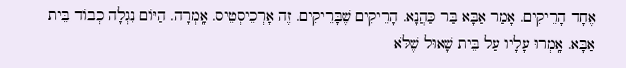אֶחָד הָרֵיקִים. אָמַר אַבָּא בַּר כַּהֲנָא. הָרֵיקִים שֶׁבָּרֵיקִים. זֶה אָרְכֵיסְטֵיס. אָֽמְרָה. הַיּוֹם נִגְלָה כְבוֹד בֵּית אַבָּא. אָֽמְרוּ עָלָיו עַל בֵּית שָׁאוּל שֶׁלֹּא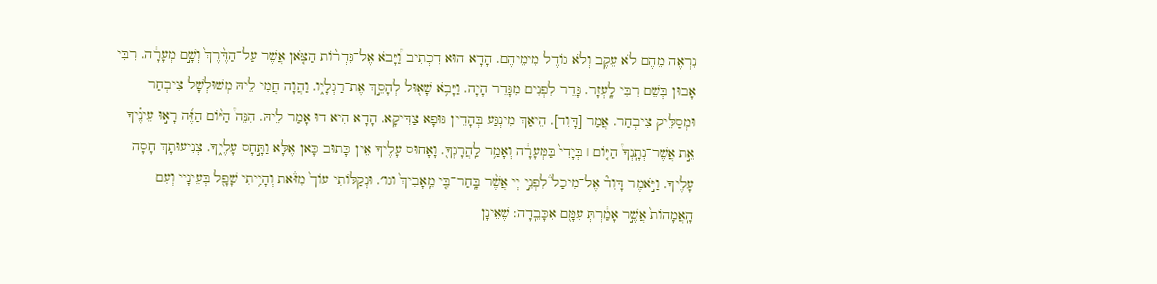נִרְאֶה מֵהֶם לֹא עֵקֶב וְלֹא גוֹדֶל מִימֵיהֶם. הָדָא הוּא דִכְתִיב וַ֠יָּבֹא אֶל־גִּדְר֨וֹת הַצֹּ֤אן אֲשֶׁר עַל־הַדֶּ֨רֶךְ֙ וְשָׁ֣ם מְעָרָ֔ה. רִבִּי אָבוּן בְּשֵׁם רִבִּי לָֽעְזָר. גָּדֵר לִפְנִים מִגָּדֵר הָיָה. וַיָּבֹ֥א שָׁא֖וּל לְהָסֵ֣ךְ אֶת־רַגְלָי֑ו. וַהֲוָה חֲמִי לֵיהּ מְשׁוּלְשָׁל צִיבְחַר וּמְסַלֵּיק צִיבְחַר. אֲמַר [דָּוִד]. הֵיאַךְ מִינְגַּע בְּהָדֵין גּוּפָא צַדִּיקָא. הָדָא הִיא דוּ אָמַר לֵיהּ. הִנֵּה֩ הַיּ֨וֹם הַזֶּ֜ה רָא֣וּ עֵינֶ֗יךָ אֵ֣ת אֲשֶׁר־נְתָֽנְךָ֩ הַיּ֤וֹם ׀ בְּיָדִי֙ בַּמְּעָרָ֔ה וְאָמַ֥ר לַֽהֲרָגְךָ֖. וָאָחוּס עָלֶיךָ אֵין כָּתוּב כָּאן אֶלָּא וַתָּ֣חָס עָלֶי֑ךָ. צְנִיעוּתָךְ חָסָה עָלֶיךָ. וַיֹּ֣אמֶר דָּוִד֘ אֶל־מִיכַל֒ לִפְנֵ֣י יְי אֲשֶׁ֨ר בָּֽחַר־בִּ֤י מֵֽאָבִיךְ֙ וגו׳. וּנְקַלּוֹתִי עוֹך֙ מִזּ֒את וְהָיִ֥יתִי שָׁפָ֖ל בְּעֵינָיי וְעִם הָֽאֲמָהוֹת֙ אֲשֶׁ֣ר אָמַ֔רְתְּ עִמָּ֖ם אִכָּבֵֽדָה: שֶׁאֵינָן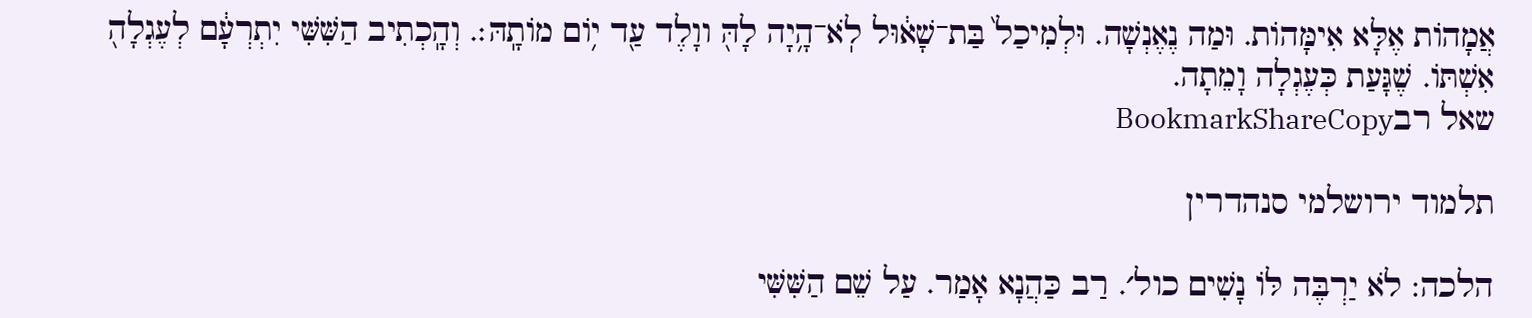אֲמָהוֹת אֶלָּא אִימָּהוֹת. וּמַה נֶאֶנְשָׁה. וּלְמִיכַל֙ בַּת־שָׁא֔וּל לֹֽא־הָ֥יָה לָהּ֖ ווָלֶד עַ֖ד י֥וֹם מוֹתָֽהּ׃. וְהָֽכְתִיב הַשִּׁשִּׁי יִתְרְעָ֔ם לְעֶגְלָה֖ אִשְׁתּוֹ. שֶׁגָּעַת כְּעֶגְלָה וָמֵתָה.
שאל רבBookmarkShareCopy

תלמוד ירושלמי סנהדרין

הלכה: לֹא יַרְבֶּה לּוֹ נָשִׁים כול׳. רַב כַּהֲנָא אָמַר. עַל שֵׁם הַשִּׁשִּׁי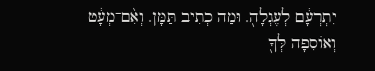יִתְרְעָ֔ם לְעֶגְלָה֖. וּמַה כְתִיב תַּמָּן. וְאִ֨ם־מְעָ֔ט וְאוֹסִפָה לְּךָ֖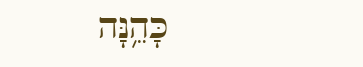כָּהֵ֥נָּה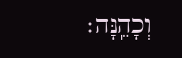וְכָהֵֽנָּה׃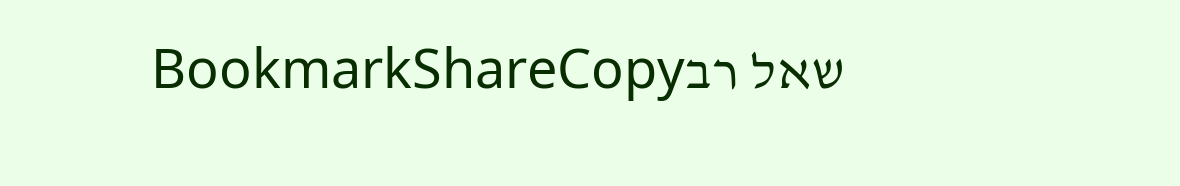שאל רבBookmarkShareCopy